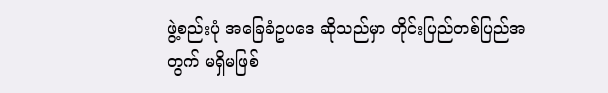ဖွဲ့စည်းပုံ အခြေခံဥပဒေ ဆိုသည်မှာ တိုင်းပြည်တစ်ပြည်အတွက် မရှိမဖြစ်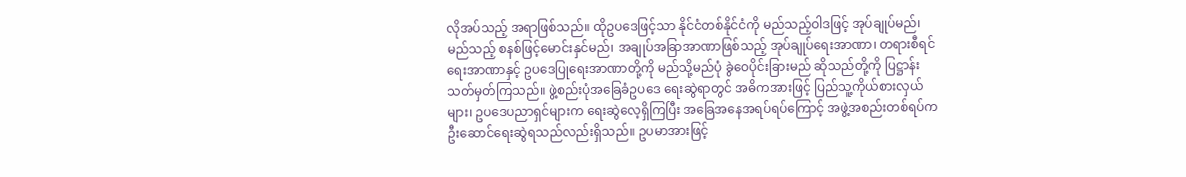လိုအပ်သည့် အရာဖြစ်သည်။ ထိုဥပဒေဖြင့်သာ နိုင်ငံတစ်နိုင်ငံကို မည်သည့်ဝါဒဖြင့် အုပ်ချုပ်မည်၊ မည်သည့် စနစ်ဖြင့်မောင်းနှင်မည်၊ အချုပ်အခြာအာဏာဖြစ်သည့် အုပ်ချုပ်ရေးအာဏာ၊ တရားစီရင်ရေးအာဏာနှင့် ဥပဒေပြုရေးအာဏာတို့ကို မည်သို့မည်ပုံ ခွဲဝေပိုင်းခြားမည် ဆိုသည်တို့ကို ပြဋ္ဌာန်းသတ်မှတ်ကြသည်။ ဖွဲ့စည်းပုံအခြေခံဥပဒေ ရေးဆွဲရာတွင် အဓိကအားဖြင့် ပြည်သူ့ကိုယ်စားလှယ်များ၊ ဥပဒေပညာရှင်များက ရေးဆွဲလေ့ရှိကြပြီး အခြေအနေအရပ်ရပ်ကြောင့် အဖွဲ့အစည်းတစ်ရပ်က ဦးဆောင်ရေးဆွဲရသည်လည်းရှိသည်။ ဥပမာအားဖြင့်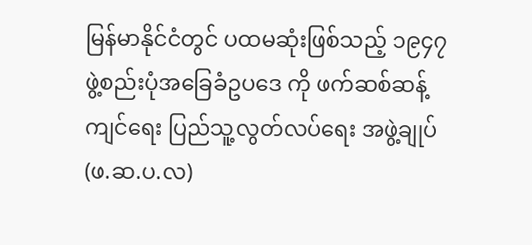မြန်မာနိုင်ငံတွင် ပထမဆုံးဖြစ်သည့် ၁၉၄၇ ဖွဲ့စည်းပုံအခြေခံဥပဒေ ကို ဖက်ဆစ်ဆန့်ကျင်ရေး ပြည်သူ့လွတ်လပ်ရေး အဖွဲ့ချုပ် (ဖ.ဆ.ပ.လ)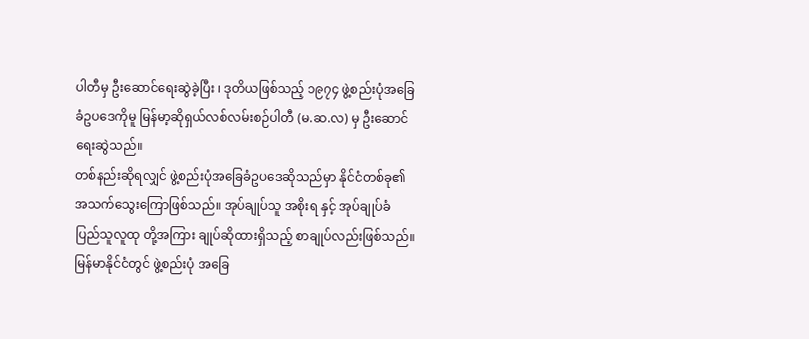ပါတီမှ ဦးဆောင်ရေးဆွဲခဲ့ပြီး ၊ ဒုတိယဖြစ်သည့် ၁၉၇၄ ဖွဲ့စည်းပုံအခြေခံဥပဒေကိုမူ မြန်မာ့ဆိုရှယ်လစ်လမ်းစဉ်ပါတီ (မ.ဆ.လ) မှ ဦးဆောင်ရေးဆွဲသည်။
တစ်နည်းဆိုရလျှင် ဖွဲ့စည်းပုံအခြေခံဥပဒေဆိုသည်မှာ နိုင်ငံတစ်ခု၏ အသက်သွေးကြောဖြစ်သည်။ အုပ်ချုပ်သူ အစိုးရ နှင့် အုပ်ချုပ်ခံ ပြည်သူလူထု တို့အကြား ချုပ်ဆိုထားရှိသည့် စာချုပ်လည်းဖြစ်သည်။
မြန်မာနိုင်ငံတွင် ဖွဲ့စည်းပုံ အခြေ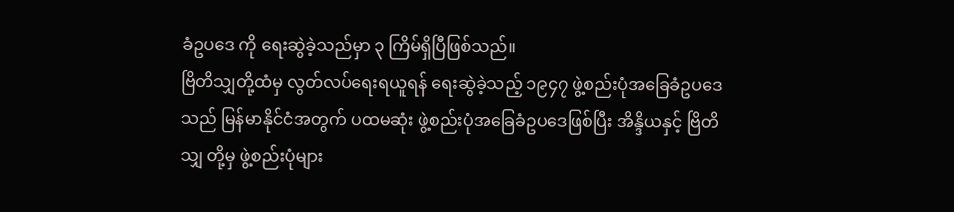ခံဥပဒေ ကို ရေးဆွဲခဲ့သည်မှာ ၃ ကြိမ်ရှိပြီဖြစ်သည်။
ဗြိတိသျှတို့ထံမှ လွတ်လပ်ရေးရယူရန် ရေးဆွဲခဲ့သည့် ၁၉၄၇ ဖွဲ့စည်းပုံအခြေခံဥပဒေသည် မြန်မာနိုင်ငံအတွက် ပထမဆုံး ဖွဲ့စည်းပုံအခြေခံဥပဒေဖြစ်ပြီး အိန္ဒိယနှင့် ဗြိတိသျှ တို့မှ ဖွဲ့စည်းပုံများ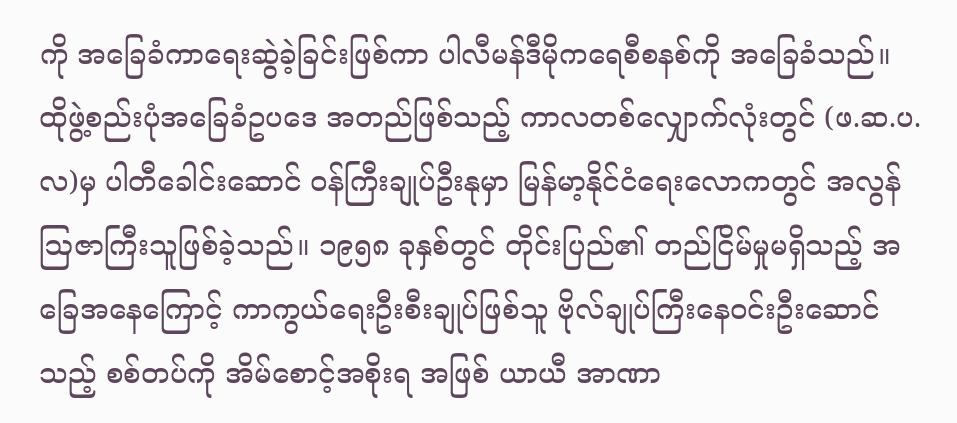ကို အခြေခံကာရေးဆွဲခဲ့ခြင်းဖြစ်ကာ ပါလီမန်ဒီမိုကရေစီစနစ်ကို အခြေခံသည်။
ထိုဖွဲ့စည်းပုံအခြေခံဥပဒေ အတည်ဖြစ်သည့် ကာလတစ်လျှောက်လုံးတွင် (ဖ.ဆ.ပ.လ)မှ ပါတီခေါင်းဆောင် ဝန်ကြီးချုပ်ဦးနုမှာ မြန်မာ့နိုင်ငံရေးလောကတွင် အလွန်ဩဇာကြီးသူဖြစ်ခဲ့သည်။ ၁၉၅၈ ခုနှစ်တွင် တိုင်းပြည်၏ တည်ငြိမ်မှုမရှိသည့် အခြေအနေကြောင့် ကာကွယ်ရေးဦးစီးချုပ်ဖြစ်သူ ဗိုလ်ချုပ်ကြီးနေဝင်းဦးဆောင်သည့် စစ်တပ်ကို အိမ်စောင့်အစိုးရ အဖြစ် ယာယီ အာဏာ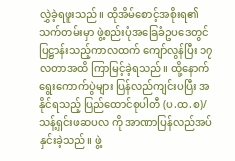လွှဲခဲ့ရဖူးသည်။ ထိုအိမ်စောင့်အစိုးရ၏ သက်တမ်းမှာ ဖွဲ့စည်းပုံအခြေခံဥပဒေတွင် ပြဋ္ဌာန်းသည့်ကာလထက် ကျော်လွန်ပြီး ၁၇ လတာအထိ ကြာမြင့်ခဲ့ရသည်။ ထို့နောက် ရွေးကောက်ပွဲများ ပြန်လည်ကျင်းပပြီး အနိုင်ရသည့် ပြည်ထောင်စုပါတီ (ပ.ထ.စ)/သန့်ရှင်းဖဆပလ ကို အာဏာပြန်လည်အပ်နှင်းခဲ့သည်။ ဖွဲ့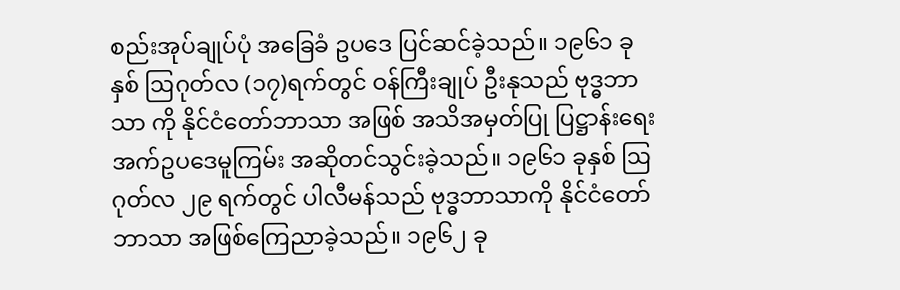စည်းအုပ်ချုပ်ပုံ အခြေခံ ဥပဒေ ပြင်ဆင်ခဲ့သည်။ ၁၉၆၁ ခုနှစ် ဩဂုတ်လ (၁၇)ရက်တွင် ဝန်ကြီးချုပ် ဦးနုသည် ဗုဒ္ဓဘာသာ ကို နိုင်ငံတော်ဘာသာ အဖြစ် အသိအမှတ်ပြု ပြဋ္ဌာန်းရေး အက်ဥပဒေမူကြမ်း အဆိုတင်သွင်းခဲ့သည်။ ၁၉၆၁ ခုနှစ် ဩဂုတ်လ ၂၉ ရက်တွင် ပါလီမန်သည် ဗုဒ္ဓဘာသာကို နိုင်ငံတော်ဘာသာ အဖြစ်ကြေညာခဲ့သည်။ ၁၉၆၂ ခု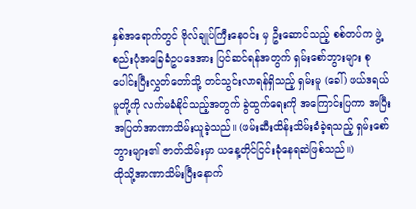နှစ်အရောက်တွင် ဗိုလ်ချုပ်ကြီးနေဝင်း မှ ဦးဆောင်သည့် စစ်တပ်က ဖွဲ့စည်းပုံအခြေခံဥပဒေအား ပြင်ဆင်ရန်အတွက် ရှမ်းစော်ဘွားများ စုပေါင်းပြီးလွှတ်တော်သို့ တင်သွင်းလာရန်ရှိသည့် ရှမ်းမူ (ခေါ်) ဖယ်ဒရယ်မူတို့ကို လက်မခံနိုင်သည့်အတွက် ခွဲထွက်ရေးကို အကြောင်းပြကာ အပြီးအပြတ်အာဏာသိမ်းယူခဲ့သည်။ (ဖမ်းဆီးထိန်းသိမ်းခံခဲ့ရသည့် ရှမ်းစော်ဘွားများ၏ ဇာတ်သိမ်းမှာ ယနေ့တိုင်ငြင်းခုံနေရဆဲဖြစ်သည်။)
ထိုသို့အာဏာသိမ်းပြီးနောက်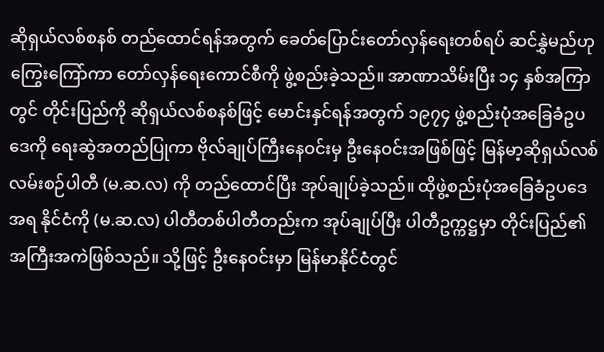ဆိုရှယ်လစ်စနစ် တည်ထောင်ရန်အတွက် ခေတ်ပြောင်းတော်လှန်ရေးတစ်ရပ် ဆင်နွှဲမည်ဟု ကြွေးကြော်ကာ တော်လှန်ရေးကောင်စီကို ဖွဲ့စည်းခဲ့သည်။ အာဏာသိမ်းပြီး ၁၄ နှစ်အကြာတွင် တိုင်းပြည်ကို ဆိုရှယ်လစ်စနစ်ဖြင့် မောင်းနှင်ရန်အတွက် ၁၉၇၄ ဖွဲ့စည်းပုံအခြေခံဥပဒေကို ရေးဆွဲအတည်ပြုကာ ဗိုလ်ချုပ်ကြီးနေဝင်းမှ ဦးနေဝင်းအဖြစ်ဖြင့် မြန်မာ့ဆိုရှယ်လစ်လမ်းစဉ်ပါတီ (မ.ဆ.လ) ကို တည်ထောင်ပြီး အုပ်ချုပ်ခဲ့သည်။ ထိုဖွဲ့စည်းပုံအခြေခံဥပဒေအရ နိုင်ငံကို (မ.ဆ.လ) ပါတီတစ်ပါတီတည်းက အုပ်ချုပ်ပြီး ပါတီဥက္ကဋ္ဌမှာ တိုင်းပြည်၏အကြီးအကဲဖြစ်သည်။ သို့ဖြင့် ဦးနေဝင်းမှာ မြန်မာနိုင်ငံတွင်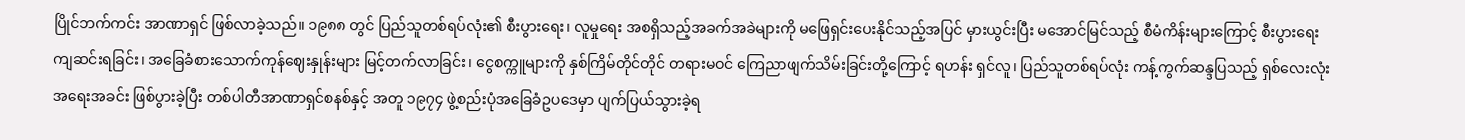ပြိုင်ဘက်ကင်း အာဏာရှင် ဖြစ်လာခဲ့သည်။ ၁၉၈၈ တွင် ပြည်သူတစ်ရပ်လုံး၏ စီးပွားရေး၊ လူမှုရေး အစရှိသည့်အခက်အခဲများကို မဖြေရှင်းပေးနိုင်သည့်အပြင် မှားယွင်းပြီး မအောင်မြင်သည့် စီမံကိန်းများကြောင့် စီးပွားရေးကျဆင်းရခြင်း၊ အခြေခံစားသောက်ကုန်ဈေးနှုန်းများ မြင့်တက်လာခြင်း၊ ငွေစက္ကူများကို နှစ်ကြိမ်တိုင်တိုင် တရားမဝင် ကြေညာဖျက်သိမ်းခြင်းတို့ကြောင့် ရဟန်း ရှင်လူ၊ ပြည်သူတစ်ရပ်လုံး ကန့်ကွက်ဆန္ဒပြသည့် ရှစ်လေးလုံးအရေးအခင်း ဖြစ်ပွားခဲ့ပြီး တစ်ပါတီအာဏာရှင်စနစ်နှင့် အတူ ၁၉၇၄ ဖွဲ့စည်းပုံအခြေခံဥပဒေမှာ ပျက်ပြယ်သွားခဲ့ရ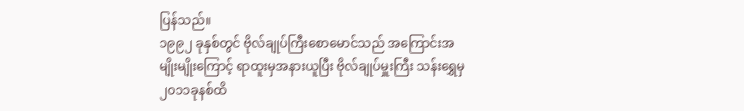ပြန်သည်။
၁၉၉၂ ခုနှစ်တွင် ဗိုလ်ချုပ်ကြီးစောမောင်သည် အကြောင်းအမျိုးမျိုးကြောင့် ရာထူးမှအနားယူပြီး ဗိုလ်ချုပ်မှူးကြီး သန်းရွှေမှ ၂၀၁၁ခုနစ်ထိ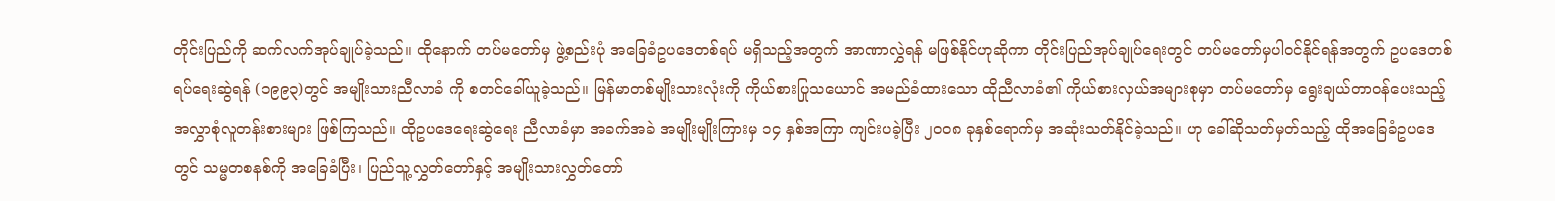တိုင်းပြည်ကို ဆက်လက်အုပ်ချုပ်ခဲ့သည်။ ထိုနောက် တပ်မတော်မှ ဖွဲ့စည်းပုံ အခြေခံဥပဒေတစ်ရပ် မရှိသည့်အတွက် အာဏာလွှဲရန် မဖြစ်နိုင်ဟုဆိုကာ တိုင်းပြည်အုပ်ချုပ်ရေးတွင် တပ်မတော်မှပါဝင်နိုင်ရန်အတွက် ဥပဒေတစ်ရပ်ရေးဆွဲရန် (၁၉၉၃)တွင် အမျိုးသားညီလာခံ ကို စတင်ခေါ်ယူခဲ့သည်။ မြန်မာတစ်မျိုးသားလုံးကို ကိုယ်စားပြုသယောင် အမည်ခံထားသော ထိုညီလာခံ၏ ကိုယ်စားလှယ်အများစုမှာ တပ်မတော်မှ ရွေးချယ်တာဝန်ပေးသည့် အလွှာစုံလူတန်းစားများ ဖြစ်ကြသည်။ ထိုဥပဒေရေးဆွဲရေး ညီလာခံမှာ အခက်အခဲ အမျိုးမျိုးကြားမှ ၁၄ နှစ်အကြာ ကျင်းပခဲ့ပြီး ၂၀ဝ၈ ခုနှစ်ရောက်မှ အဆုံးသတ်နိုင်ခဲ့သည်။ ဟု ခေါ်ဆိုသတ်မှတ်သည့် ထိုအခြေခံဥပဒေတွင် သမ္မတစနစ်ကို အခြေခံပြီး၊ ပြည်သူ့လွှတ်တော်နှင့် အမျိုးသားလွှတ်တော်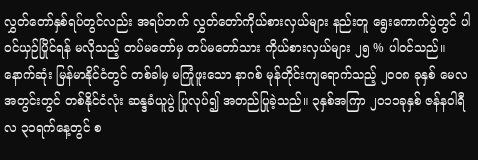လွှတ်တော်နှစ်ရပ်တွင်လည်း အရပ်ဘက် လွှတ်တော်ကိုယ်စားလှယ်များ နည်းတူ ရွေးကောက်ပွဲတွင် ပါဝင်ယှဉ်ပြိုင်ရန် မလိုသည့် တပ်မတော်မှ တပ်မတော်သား ကိုယ်စားလှယ်များ ၂၅ % ပါဝင်သည်။ နောက်ဆုံး မြန်မာနိုင်ငံတွင် တစ်ခါမှ မကြုံဖူးသော နာဂစ် မုန်တိုင်းကျရောက်သည့် ၂၀ဝ၈ ခုနှစ် မေလ အတွင်းတွင် တစ်နိုင်ငံလုံး ဆန္ဒခံယူပွဲ ပြုလုပ်၍ အတည်ပြုခဲ့သည်။ ၃နှစ်အကြာ ၂၀၁၁ခုနှစ် ဇန်နဝါရီလ ၃၁ရက်နေ့တွင် စ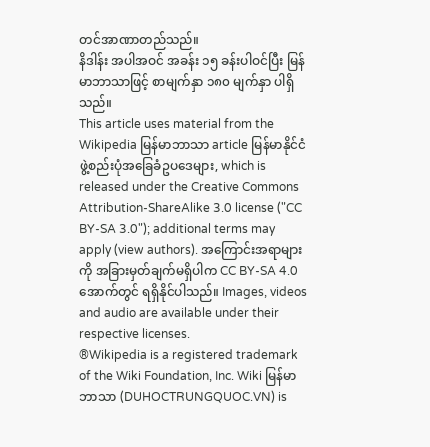တင်အာဏာတည်သည်။
နိဒါန်း အပါအဝင် အခန်း ၁၅ ခန်းပါဝင်ပြီး မြန်မာဘာသာဖြင့် စာမျက်နှာ ၁၈၀ မျက်နှာ ပါရှိသည်။
This article uses material from the Wikipedia မြန်မာဘာသာ article မြန်မာနိုင်ငံဖွဲ့စည်းပုံအခြေခံဥပဒေများ, which is released under the Creative Commons Attribution-ShareAlike 3.0 license ("CC BY-SA 3.0"); additional terms may apply (view authors). အကြောင်းအရာများကို အခြားမှတ်ချက်မရှိပါက CC BY-SA 4.0 အောက်တွင် ရရှိနိုင်ပါသည်။ Images, videos and audio are available under their respective licenses.
®Wikipedia is a registered trademark of the Wiki Foundation, Inc. Wiki မြန်မာဘာသာ (DUHOCTRUNGQUOC.VN) is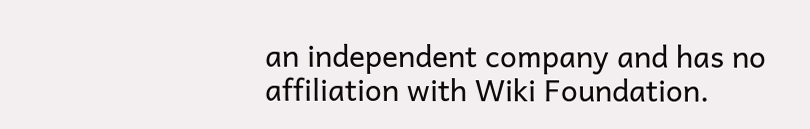an independent company and has no affiliation with Wiki Foundation.